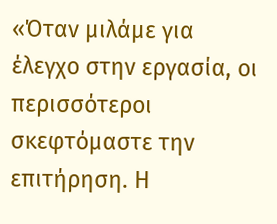«Όταν μιλάμε για έλεγχο στην εργασία, οι περισσότεροι σκεφτόμαστε την επιτήρηση. Η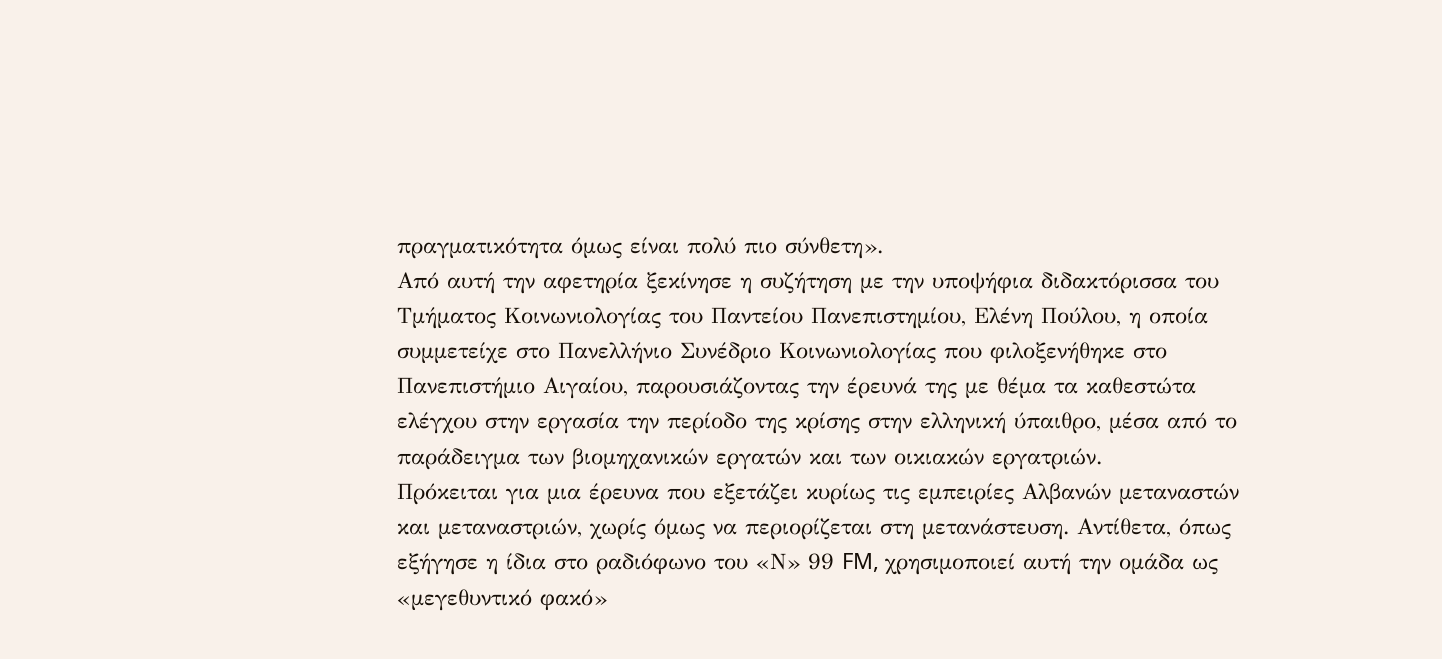πραγματικότητα όμως είναι πολύ πιο σύνθετη».
Από αυτή την αφετηρία ξεκίνησε η συζήτηση με την υποψήφια διδακτόρισσα του Τμήματος Κοινωνιολογίας του Παντείου Πανεπιστημίου, Ελένη Πούλου, η οποία συμμετείχε στο Πανελλήνιο Συνέδριο Κοινωνιολογίας που φιλοξενήθηκε στο Πανεπιστήμιο Αιγαίου, παρουσιάζοντας την έρευνά της με θέμα τα καθεστώτα ελέγχου στην εργασία την περίοδο της κρίσης στην ελληνική ύπαιθρο, μέσα από το παράδειγμα των βιομηχανικών εργατών και των οικιακών εργατριών.
Πρόκειται για μια έρευνα που εξετάζει κυρίως τις εμπειρίες Αλβανών μεταναστών και μεταναστριών, χωρίς όμως να περιορίζεται στη μετανάστευση. Αντίθετα, όπως εξήγησε η ίδια στο ραδιόφωνο του «Ν» 99 FM, χρησιμοποιεί αυτή την ομάδα ως «μεγεθυντικό φακό»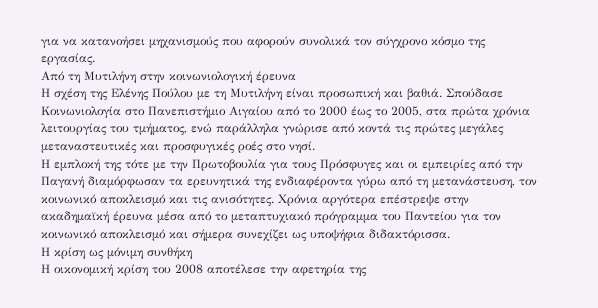για να κατανοήσει μηχανισμούς που αφορούν συνολικά τον σύγχρονο κόσμο της εργασίας.
Από τη Μυτιλήνη στην κοινωνιολογική έρευνα
Η σχέση της Ελένης Πούλου με τη Μυτιλήνη είναι προσωπική και βαθιά. Σπούδασε Κοινωνιολογία στο Πανεπιστήμιο Αιγαίου από το 2000 έως το 2005, στα πρώτα χρόνια λειτουργίας του τμήματος, ενώ παράλληλα γνώρισε από κοντά τις πρώτες μεγάλες μεταναστευτικές και προσφυγικές ροές στο νησί.
Η εμπλοκή της τότε με την Πρωτοβουλία για τους Πρόσφυγες και οι εμπειρίες από την Παγανή διαμόρφωσαν τα ερευνητικά της ενδιαφέροντα γύρω από τη μετανάστευση, τον κοινωνικό αποκλεισμό και τις ανισότητες. Χρόνια αργότερα επέστρεψε στην ακαδημαϊκή έρευνα μέσα από το μεταπτυχιακό πρόγραμμα του Παντείου για τον κοινωνικό αποκλεισμό και σήμερα συνεχίζει ως υποψήφια διδακτόρισσα.
Η κρίση ως μόνιμη συνθήκη
Η οικονομική κρίση του 2008 αποτέλεσε την αφετηρία της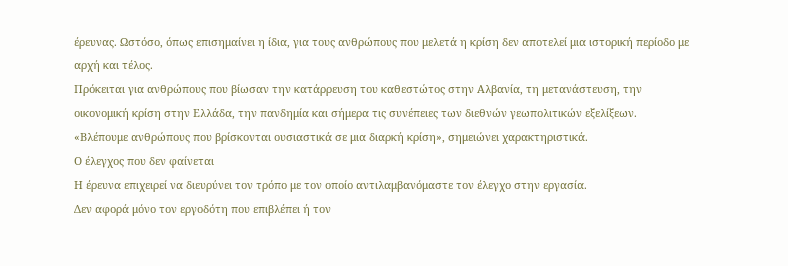έρευνας. Ωστόσο, όπως επισημαίνει η ίδια, για τους ανθρώπους που μελετά η κρίση δεν αποτελεί μια ιστορική περίοδο με αρχή και τέλος.
Πρόκειται για ανθρώπους που βίωσαν την κατάρρευση του καθεστώτος στην Αλβανία, τη μετανάστευση, την οικονομική κρίση στην Ελλάδα, την πανδημία και σήμερα τις συνέπειες των διεθνών γεωπολιτικών εξελίξεων.
«Βλέπουμε ανθρώπους που βρίσκονται ουσιαστικά σε μια διαρκή κρίση», σημειώνει χαρακτηριστικά.
Ο έλεγχος που δεν φαίνεται
Η έρευνα επιχειρεί να διευρύνει τον τρόπο με τον οποίο αντιλαμβανόμαστε τον έλεγχο στην εργασία.
Δεν αφορά μόνο τον εργοδότη που επιβλέπει ή τον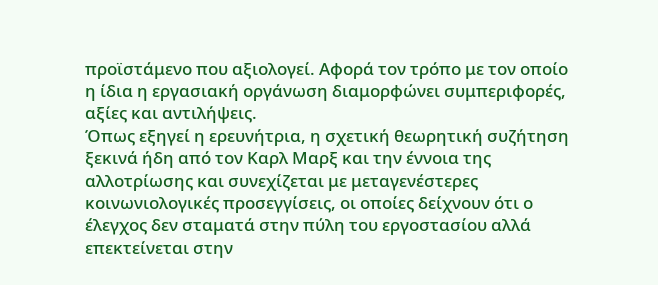προϊστάμενο που αξιολογεί. Αφορά τον τρόπο με τον οποίο η ίδια η εργασιακή οργάνωση διαμορφώνει συμπεριφορές, αξίες και αντιλήψεις.
Όπως εξηγεί η ερευνήτρια, η σχετική θεωρητική συζήτηση ξεκινά ήδη από τον Καρλ Μαρξ και την έννοια της αλλοτρίωσης και συνεχίζεται με μεταγενέστερες κοινωνιολογικές προσεγγίσεις, οι οποίες δείχνουν ότι ο έλεγχος δεν σταματά στην πύλη του εργοστασίου αλλά επεκτείνεται στην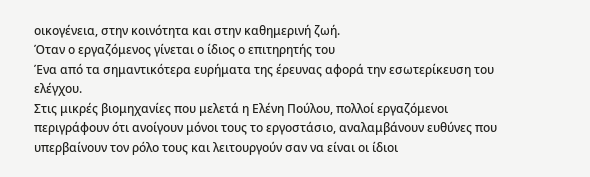οικογένεια, στην κοινότητα και στην καθημερινή ζωή.
Όταν ο εργαζόμενος γίνεται ο ίδιος ο επιτηρητής του
Ένα από τα σημαντικότερα ευρήματα της έρευνας αφορά την εσωτερίκευση του ελέγχου.
Στις μικρές βιομηχανίες που μελετά η Ελένη Πούλου, πολλοί εργαζόμενοι περιγράφουν ότι ανοίγουν μόνοι τους το εργοστάσιο, αναλαμβάνουν ευθύνες που υπερβαίνουν τον ρόλο τους και λειτουργούν σαν να είναι οι ίδιοι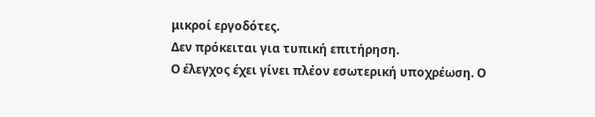μικροί εργοδότες.
Δεν πρόκειται για τυπική επιτήρηση.
Ο έλεγχος έχει γίνει πλέον εσωτερική υποχρέωση. Ο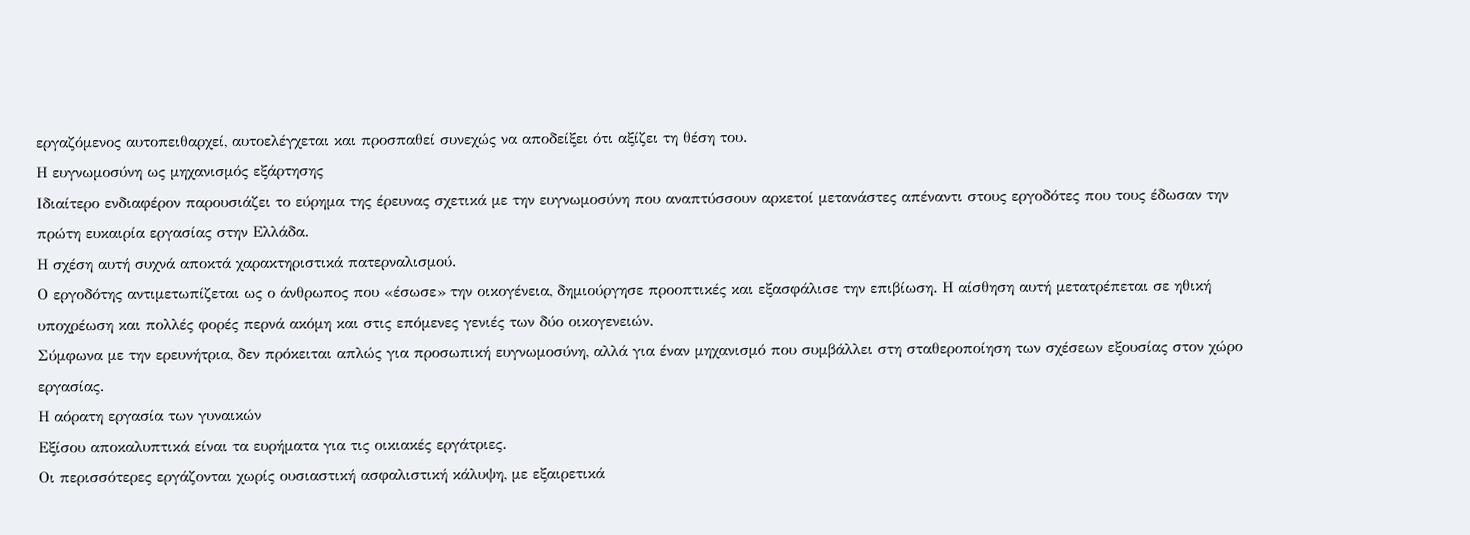εργαζόμενος αυτοπειθαρχεί, αυτοελέγχεται και προσπαθεί συνεχώς να αποδείξει ότι αξίζει τη θέση του.
Η ευγνωμοσύνη ως μηχανισμός εξάρτησης
Ιδιαίτερο ενδιαφέρον παρουσιάζει το εύρημα της έρευνας σχετικά με την ευγνωμοσύνη που αναπτύσσουν αρκετοί μετανάστες απέναντι στους εργοδότες που τους έδωσαν την πρώτη ευκαιρία εργασίας στην Ελλάδα.
Η σχέση αυτή συχνά αποκτά χαρακτηριστικά πατερναλισμού.
Ο εργοδότης αντιμετωπίζεται ως ο άνθρωπος που «έσωσε» την οικογένεια, δημιούργησε προοπτικές και εξασφάλισε την επιβίωση. Η αίσθηση αυτή μετατρέπεται σε ηθική υποχρέωση και πολλές φορές περνά ακόμη και στις επόμενες γενιές των δύο οικογενειών.
Σύμφωνα με την ερευνήτρια, δεν πρόκειται απλώς για προσωπική ευγνωμοσύνη, αλλά για έναν μηχανισμό που συμβάλλει στη σταθεροποίηση των σχέσεων εξουσίας στον χώρο εργασίας.
Η αόρατη εργασία των γυναικών
Εξίσου αποκαλυπτικά είναι τα ευρήματα για τις οικιακές εργάτριες.
Οι περισσότερες εργάζονται χωρίς ουσιαστική ασφαλιστική κάλυψη, με εξαιρετικά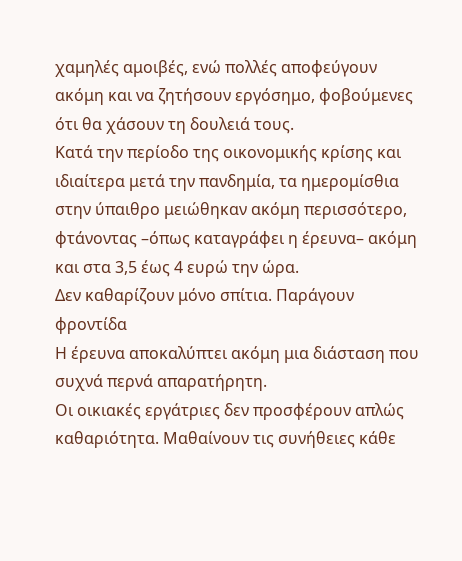χαμηλές αμοιβές, ενώ πολλές αποφεύγουν ακόμη και να ζητήσουν εργόσημο, φοβούμενες ότι θα χάσουν τη δουλειά τους.
Κατά την περίοδο της οικονομικής κρίσης και ιδιαίτερα μετά την πανδημία, τα ημερομίσθια στην ύπαιθρο μειώθηκαν ακόμη περισσότερο, φτάνοντας –όπως καταγράφει η έρευνα– ακόμη και στα 3,5 έως 4 ευρώ την ώρα.
Δεν καθαρίζουν μόνο σπίτια. Παράγουν φροντίδα
Η έρευνα αποκαλύπτει ακόμη μια διάσταση που συχνά περνά απαρατήρητη.
Οι οικιακές εργάτριες δεν προσφέρουν απλώς καθαριότητα. Μαθαίνουν τις συνήθειες κάθε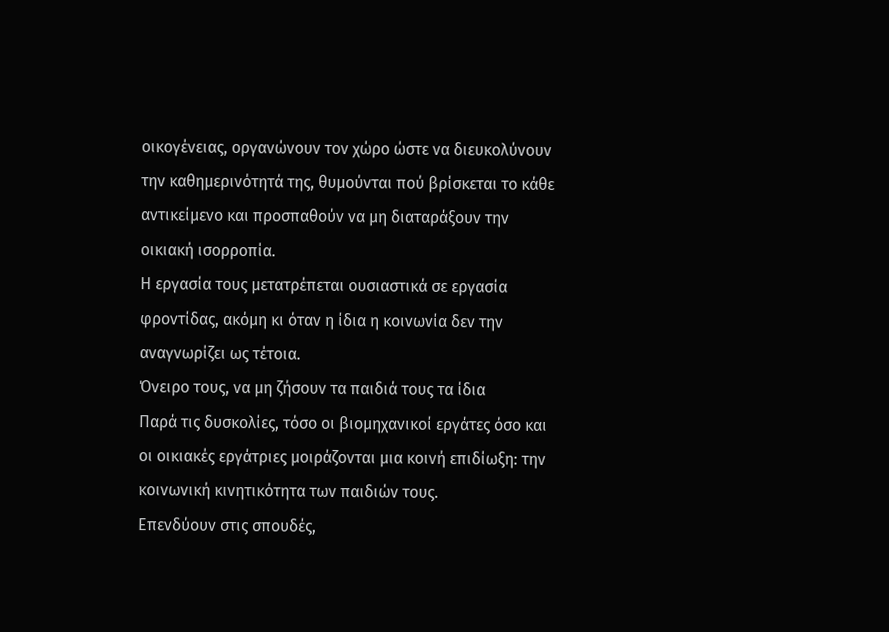οικογένειας, οργανώνουν τον χώρο ώστε να διευκολύνουν την καθημερινότητά της, θυμούνται πού βρίσκεται το κάθε αντικείμενο και προσπαθούν να μη διαταράξουν την οικιακή ισορροπία.
Η εργασία τους μετατρέπεται ουσιαστικά σε εργασία φροντίδας, ακόμη κι όταν η ίδια η κοινωνία δεν την αναγνωρίζει ως τέτοια.
Όνειρο τους, να μη ζήσουν τα παιδιά τους τα ίδια
Παρά τις δυσκολίες, τόσο οι βιομηχανικοί εργάτες όσο και οι οικιακές εργάτριες μοιράζονται μια κοινή επιδίωξη: την κοινωνική κινητικότητα των παιδιών τους.
Επενδύουν στις σπουδές,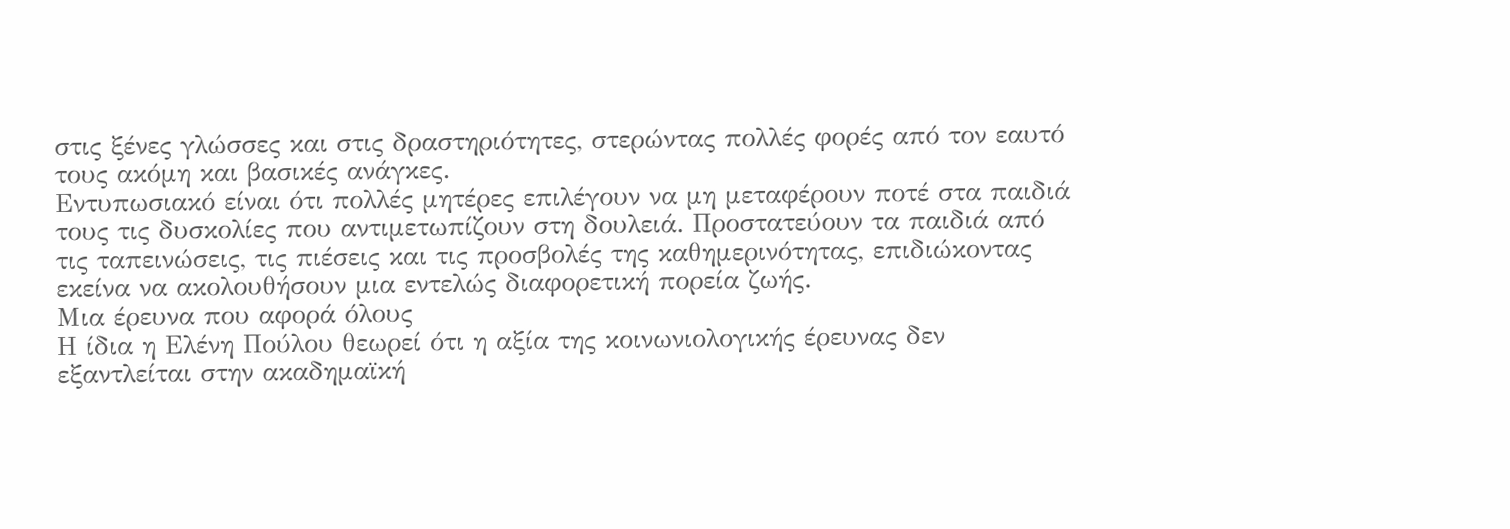στις ξένες γλώσσες και στις δραστηριότητες, στερώντας πολλές φορές από τον εαυτό τους ακόμη και βασικές ανάγκες.
Εντυπωσιακό είναι ότι πολλές μητέρες επιλέγουν να μη μεταφέρουν ποτέ στα παιδιά τους τις δυσκολίες που αντιμετωπίζουν στη δουλειά. Προστατεύουν τα παιδιά από τις ταπεινώσεις, τις πιέσεις και τις προσβολές της καθημερινότητας, επιδιώκοντας εκείνα να ακολουθήσουν μια εντελώς διαφορετική πορεία ζωής.
Μια έρευνα που αφορά όλους
Η ίδια η Ελένη Πούλου θεωρεί ότι η αξία της κοινωνιολογικής έρευνας δεν εξαντλείται στην ακαδημαϊκή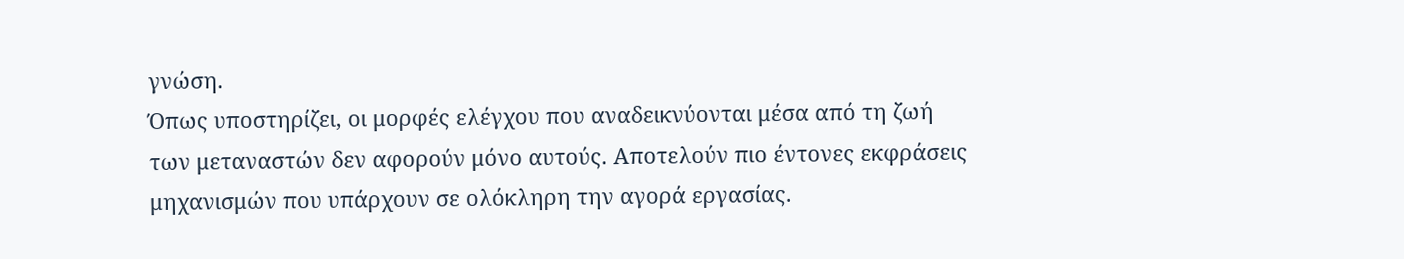γνώση.
Όπως υποστηρίζει, οι μορφές ελέγχου που αναδεικνύονται μέσα από τη ζωή των μεταναστών δεν αφορούν μόνο αυτούς. Αποτελούν πιο έντονες εκφράσεις μηχανισμών που υπάρχουν σε ολόκληρη την αγορά εργασίας.